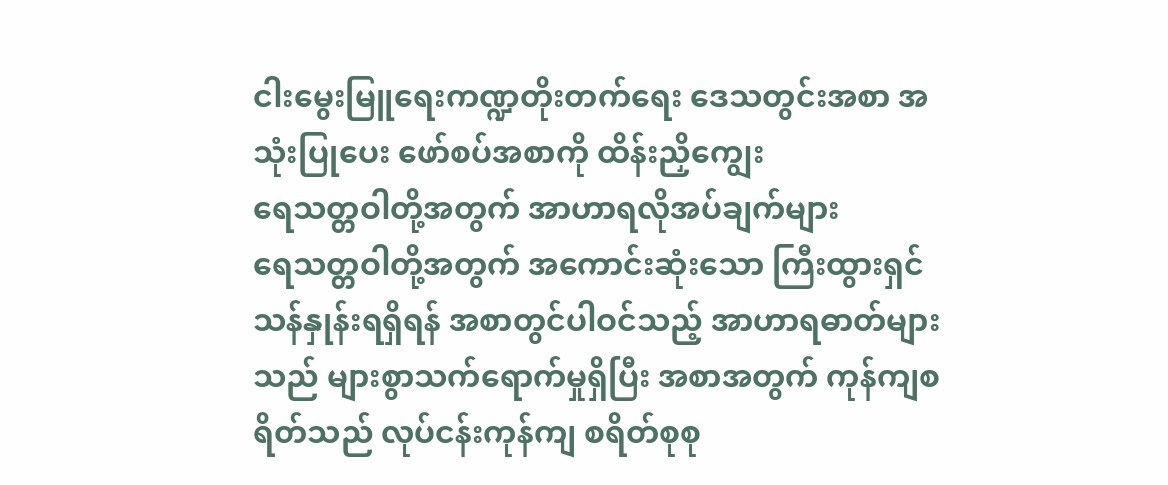ငါးမွေးမြူရေးကဏ္ဍတိုးတက်ရေး ဒေသတွင်းအစာ အသုံးပြုပေး ဖော်စပ်အစာကို ထိန်းညှိကျွေး
ရေသတ္တဝါတို့အတွက် အာဟာရလိုအပ်ချက်များ
ရေသတ္တဝါတို့အတွက် အကောင်းဆုံးသော ကြီးထွားရှင်သန်နှုန်းရရှိရန် အစာတွင်ပါဝင်သည့် အာဟာရဓာတ်များသည် များစွာသက်ရောက်မှုရှိပြီး အစာအတွက် ကုန်ကျစရိတ်သည် လုပ်ငန်းကုန်ကျ စရိတ်စုစု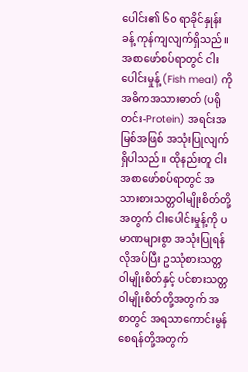ပေါင်း၏ ၆၀ ရာခိုင်နှုန်းခန့် ကုန်ကျလျက်ရှိသည်။ အစာဖော်စပ်ရာတွင် ငါးပေါင်းမှုန့် (Fish meal) ကို အဓိကအသားဓာတ် (ပရိုတင်း-Protein) အရင်းအမြစ်အဖြစ် အသုံးပြုလျက်ရှိပါသည်။ ထိုနည်းတူ ငါးအစာဖော်စပ်ရာတွင် အသားစားသတ္တဝါမျိုးစိတ်တို့အတွက် ငါးပေါင်းမှုန့်ကို ပမာဏများစွာ အသုံးပြုရန်လိုအပ်ပြီး ဥဿုံစားသတ္တဝါမျိုးစိတ်နှင့် ပင်စားသတ္တဝါမျိုးစိတ်တို့အတွက် အစာတွင် အရသာကောင်းမွန်စေရန်တို့အတွက်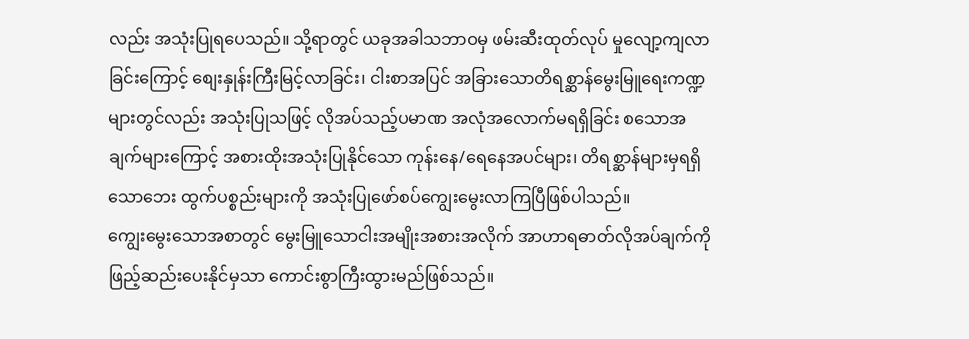လည်း အသုံးပြုရပေသည်။ သို့ရာတွင် ယခုအခါသဘာဝမှ ဖမ်းဆီးထုတ်လုပ် မှုလျော့ကျလာခြင်းကြောင့် စျေးနှုန်းကြီးမြင့်လာခြင်း၊ ငါးစာအပြင် အခြားသောတိရစ္ဆာန်မွေးမြူရေးကဏ္ဍ များတွင်လည်း အသုံးပြုသဖြင့် လိုအပ်သည့်ပမာဏ အလုံအလောက်မရရှိခြင်း စသောအချက်များကြောင့် အစားထိုးအသုံးပြုနိုင်သော ကုန်းနေ/ရေနေအပင်များ၊ တိရစ္ဆာန်များမှရရှိသောဘေး ထွက်ပစ္စည်းများကို အသုံးပြုဖော်စပ်ကျွေးမွေးလာကြပြီဖြစ်ပါသည်။
ကျွေးမွေးသောအစာတွင် မွေးမြူသောငါးအမျိုးအစားအလိုက် အာဟာရဓာတ်လိုအပ်ချက်ကို ဖြည့်ဆည်းပေးနိုင်မှသာ ကောင်းစွာကြီးထွားမည်ဖြစ်သည်။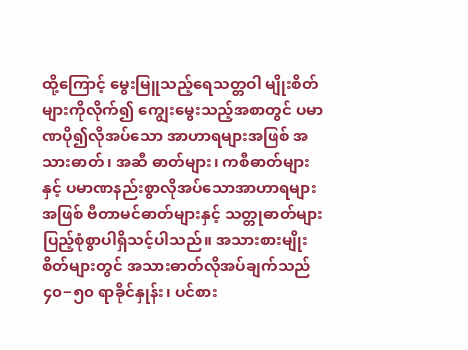ထို့ကြောင့် မွေးမြူသည့်ရေသတ္တဝါ မျိုးစိတ်များကိုလိုက်၍ ကျွေးမွေးသည့်အစာတွင် ပမာဏပို၍လိုအပ်သော အာဟာရများအဖြစ် အသားဓာတ်၊ အဆီ ဓာတ်များ၊ ကစီဓာတ်များနှင့် ပမာဏနည်းစွာလိုအပ်သောအာဟာရများအဖြစ် ဗီတာမင်ဓာတ်များနှင့် သတ္တုဓာတ်များ ပြည့်စုံစွာပါရှိသင့်ပါသည်။ အသားစားမျိုးစိတ်များတွင် အသားဓာတ်လိုအပ်ချက်သည် ၄၀−၅၀ ရာခိုင်နှုန်း၊ ပင်စား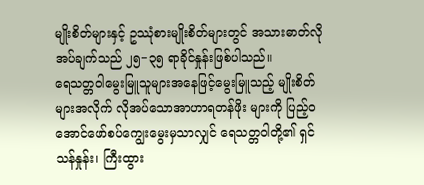မျိုးစိတ်များနှင့် ဥဿုံစားမျိုးစိတ်များတွင် အသားဓာတ်လိုအပ်ချက်သည် ၂၅−၃၅ ရာခိုင်နှုန်းဖြစ်ပါသည်။
ရေသတ္တဝါမွေးမြူသူများအနေဖြင့်မွေးမြူသည့် မျိုးစိတ်များအလိုက် လိုအပ်သောအာဟာရတန်ဖိုး များကို ပြည့်ဝအောင်ဖော်စပ်ကျွေးမွေးမှသာလျှင် ရေသတ္တဝါတို့၏ ရှင်သန်နှုန်း၊ ကြီးထွား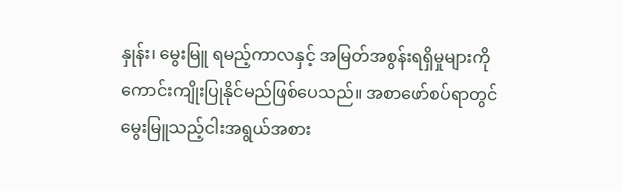နှုန်း၊ မွေးမြူ ရမည့်ကာလနှင့် အမြတ်အစွန်းရရှိမှုများကို ကောင်းကျိုးပြုနိုင်မည်ဖြစ်ပေသည်။ အစာဖော်စပ်ရာတွင် မွေးမြူသည့်ငါးအရွယ်အစား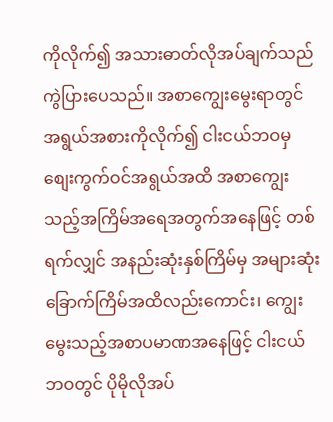ကိုလိုက်၍ အသားဓာတ်လိုအပ်ချက်သည် ကွဲပြားပေသည်။ အစာကျွေးမွေးရာတွင် အရွယ်အစားကိုလိုက်၍ ငါးငယ်ဘဝမှ စျေးကွက်ဝင်အရွယ်အထိ အစာကျွေး သည့်အကြိမ်အရေအတွက်အနေဖြင့် တစ်ရက်လျှင် အနည်းဆုံးနှစ်ကြိမ်မှ အများဆုံးခြောက်ကြိမ်အထိလည်းကောင်း၊ ကျွေးမွေးသည့်အစာပမာဏအနေဖြင့် ငါးငယ်ဘဝတွင် ပိုမိုလိုအပ်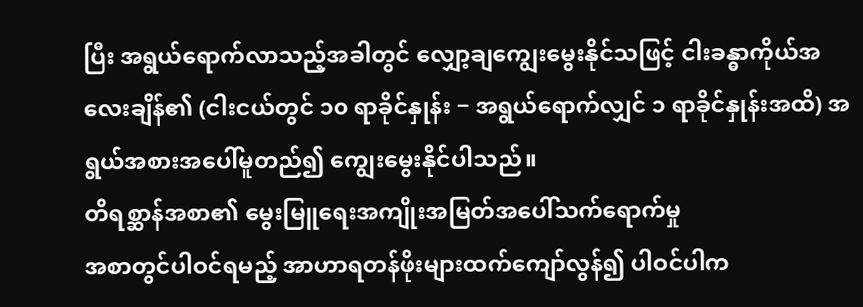ပြီး အရွယ်ရောက်လာသည့်အခါတွင် လျှော့ချကျွေးမွေးနိုင်သဖြင့် ငါးခန္ဓာကိုယ်အလေးချိန်၏ (ငါးငယ်တွင် ၁၀ ရာခိုင်နှုန်း − အရွယ်ရောက်လျှင် ၁ ရာခိုင်နှုန်းအထိ) အရွယ်အစားအပေါ်မူတည်၍ ကျွေးမွေးနိုင်ပါသည်။
တိရစ္ဆာန်အစာ၏ မွေးမြူရေးအကျိုးအမြတ်အပေါ်သက်ရောက်မှု
အစာတွင်ပါဝင်ရမည့် အာဟာရတန်ဖိုးများထက်ကျော်လွန်၍ ပါဝင်ပါက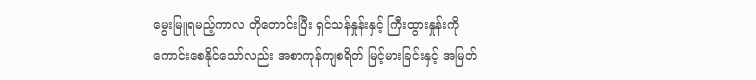မွေးမြူရမည့်ကာလ တိုတောင်းပြီး ရှင်သန်နှုန်းနှင့် ကြီးထွားနှုန်းကို ကောင်းစေနိုင်သော်လည်း အစာကုန်ကျစရိတ် မြင့်မားခြင်းနှင့် အမြတ်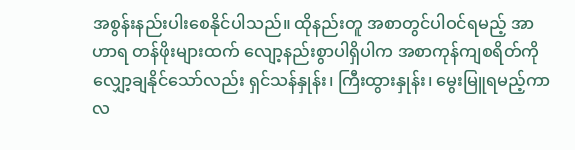အစွန်းနည်းပါးစေနိုင်ပါသည်။ ထိုနည်းတူ အစာတွင်ပါဝင်ရမည့် အာဟာရ တန်ဖိုးများထက် လျော့နည်းစွာပါရှိပါက အစာကုန်ကျစရိတ်ကို လျှော့ချနိုင်သော်လည်း ရှင်သန်နှုန်း၊ ကြီးထွားနှုန်း၊ မွေးမြူရမည့်ကာလ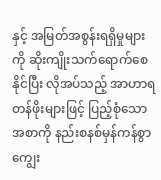နှင့် အမြတ်အစွန်းရရှိမှုများကို ဆိုးကျိုးသက်ရောက်စေနိုင်ပြီး လိုအပ်သည့် အာဟာရတန်ဖိုးများဖြင့် ပြည့်စုံသောအစာကို နည်းစနစ်မှန်ကန်စွာကျွေး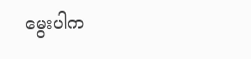မွေးပါက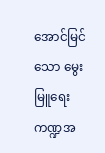အောင်မြင်သော မွေးမြူရေးကဏ္ဍအ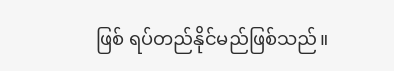ဖြစ် ရပ်တည်နိုင်မည်ဖြစ်သည်။